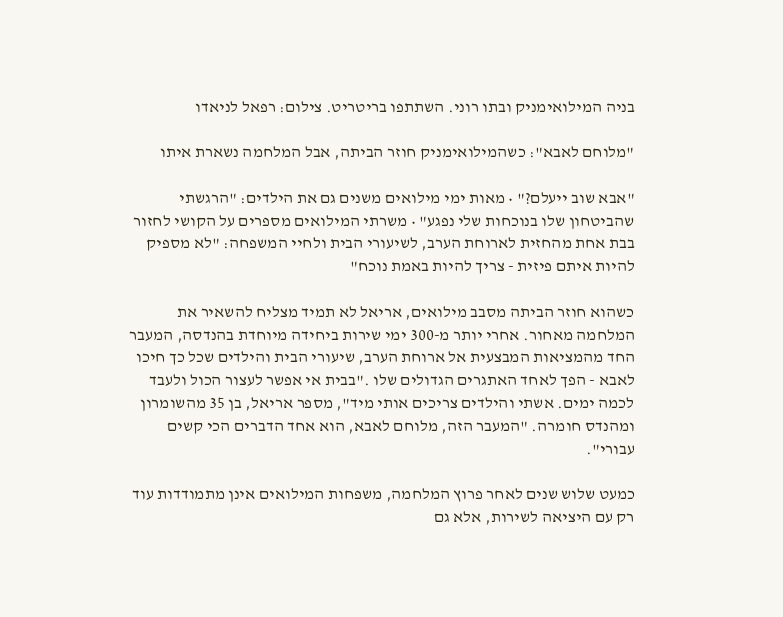בניה המילואימניק ובתו רוני. השתתפו בריטריט. צילום: רפאל לניאדו

"מלוחם לאבא": כשהמילואימניק חוזר הביתה, אבל המלחמה נשארת איתו

"אבא שוב ייעלם?" • מאות ימי מילואים משנים גם את הילדים: "הרגשתי שהביטחון שלו בנוכחות שלי נפגע" • משרתי המילואים מספרים על הקושי לחזור בבת אחת מהחזית לארוחת הערב, לשיעורי הבית ולחיי המשפחה: "לא מספיק להיות איתם פיזית - צריך להיות באמת נוכח"

כשהוא חוזר הביתה מסבב מילואים, אריאל לא תמיד מצליח להשאיר את המלחמה מאחור. אחרי יותר מ-300 ימי שירות ביחידה מיוחדת בהנדסה, המעבר החד מהמציאות המבצעית אל ארוחת הערב, שיעורי הבית והילדים שכל כך חיכו לאבא - הפך לאחד האתגרים הגדולים שלו ."בבית אי אפשר לעצור הכול ולעבד לכמה ימים. אשתי והילדים צריכים אותי מיד", מספר אריאל, בן 35 מהשומרון ומהנדס חומרה. "המעבר הזה, מלוחם לאבא, הוא אחד הדברים הכי קשים עבורי".

כמעט שלוש שנים לאחר פרוץ המלחמה, משפחות המילואים אינן מתמודדות עוד רק עם היציאה לשירות, אלא גם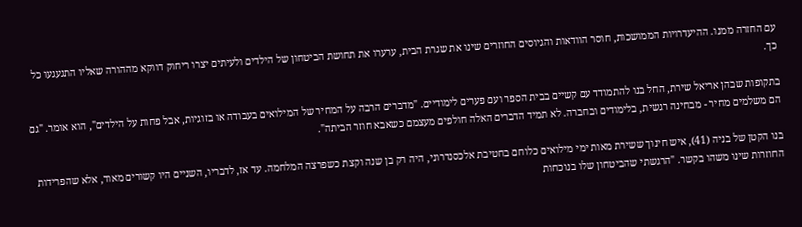עם החזרה ממנו. ההיעדרויות הממושכות, חוסר הוודאות והגיוסים החוזרים שינו את שגרת הבית, ערערו את תחושת הביטחון של הילדים ולעיתים יצרו ריחוק דווקא מההורה שאליו התגעגעו כל כך.

בתקופות שבהן אריאל שירת, החל בנו להתמודד עם קשיים בבית הספר ועם פערים לימודיים. "מדברים הרבה על המחיר של המילואים בעבודה או בזוגיות, אבל פחות על הילדים", הוא אומר. "גם הם משלמים מחיר - מבחינה רגשית, בלימודים ובחברה. לא תמיד הדברים האלה חולפים מעצמם כשאבא חוזר הביתה".

בנו הקטן של בניה (41), איש חינוך ששירת מאות ימי מילואים כלוחם בחטיבת אלכסנדרוני, היה רק בן שנה וקצת כשפרצה המלחמה. עד אז, לדבריו, השניים היו קשורים מאוד, אלא שהפרידות החוזרות שינו משהו בקשר. "הרגשתי שהביטחון שלו בנוכחות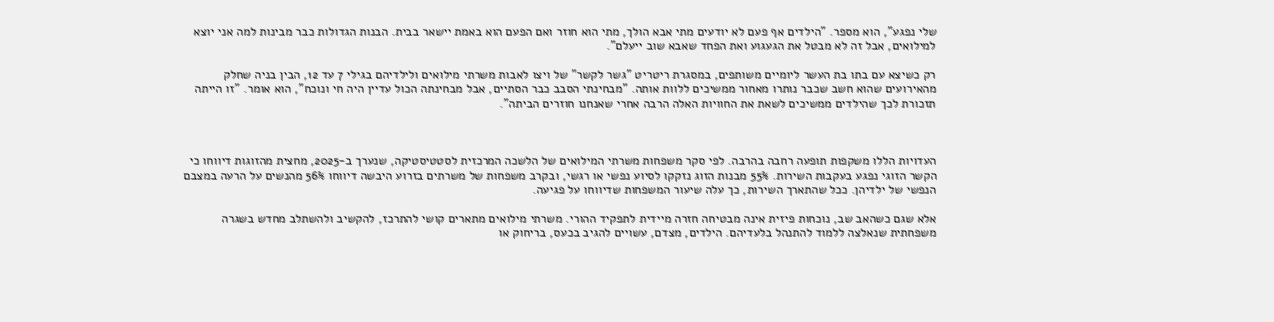שלי נפגע", הוא מספר. "הילדים אף פעם לא יודעים מתי אבא הולך, מתי הוא חוזר ואם הפעם הוא באמת יישאר בבית. הבנות הגדולות כבר מבינות למה אני יוצא למילואים, אבל זה לא מבטל את הגעגוע ואת הפחד שאבא שוב ייעלם".

רק כשיצא עם בתו בת העשר ליומיים משותפים, במסגרת ריטריט "גשר לקשר" של ויצו לאבות משרתי מילואים ולילדיהם בגילי 7 עד 12, הבין בניה שחלק מהאירועים שהוא חשב שכבר נותרו מאחור ממשיכים ללוות אותה. "מבחינתי הסבב כבר הסתיים, אבל מבחינתה הכול עדיין היה חי ונוכח", הוא אומר. "זו הייתה תזכורת לכך שהילדים ממשיכים לשאת את החוויות האלה הרבה אחרי שאנחנו חוזרים הביתה".



העדויות הללו משקפות תופעה רחבה בהרבה. לפי סקר משפחות משרתי המילואים של הלשכה המרכזית לסטטיסטיקה, שנערך ב-2025, מחצית מהזוגות דיווחו כי הקשר הזוגי נפגע בעקבות השירות. 55% מבנות הזוג נזקקו לסיוע נפשי או רגשי, ובקרב משפחות של משרתים בזרוע היבשה דיווחו 56% מהנשים על הרעה במצבם הנפשי של ילדיהן. ככל שהתארך השירות, כך עלה שיעור המשפחות שדיווחו על פגיעה.

אלא שגם כשהאב שב, נוכחות פיזית אינה מבטיחה חזרה מיידית לתפקיד ההורי. משרתי מילואים מתארים קושי להתרכז, להקשיב ולהשתלב מחדש בשגרה משפחתית שנאלצה ללמוד להתנהל בלעדיהם. הילדים, מצדם, עשויים להגיב בכעס, בריחוק או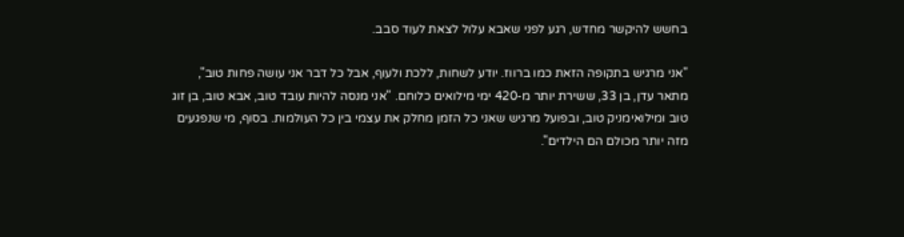בחשש להיקשר מחדש, רגע לפני שאבא עלול לצאת לעוד סבב.

"אני מרגיש בתקופה הזאת כמו ברווז. יודע לשחות, ללכת ולעוף, אבל כל דבר אני עושה פחות טוב", מתאר עדן, בן 33, ששירת יותר מ-420 ימי מילואים כלוחם. "אני מנסה להיות עובד טוב, אבא טוב, בן זוג טוב ומילואימניק טוב, ובפועל מרגיש שאני כל הזמן מחלק את עצמי בין כל העולמות. בסוף, מי שנפגעים מזה יותר מכולם הם הילדים".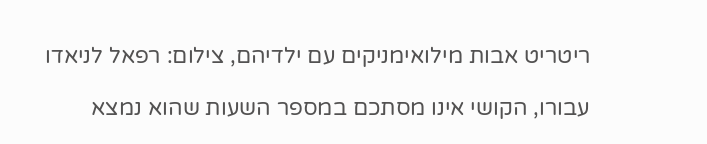ריטריט אבות מילואימניקים עם ילדיהם, צילום: רפאל לניאדו

עבורו, הקושי אינו מסתכם במספר השעות שהוא נמצא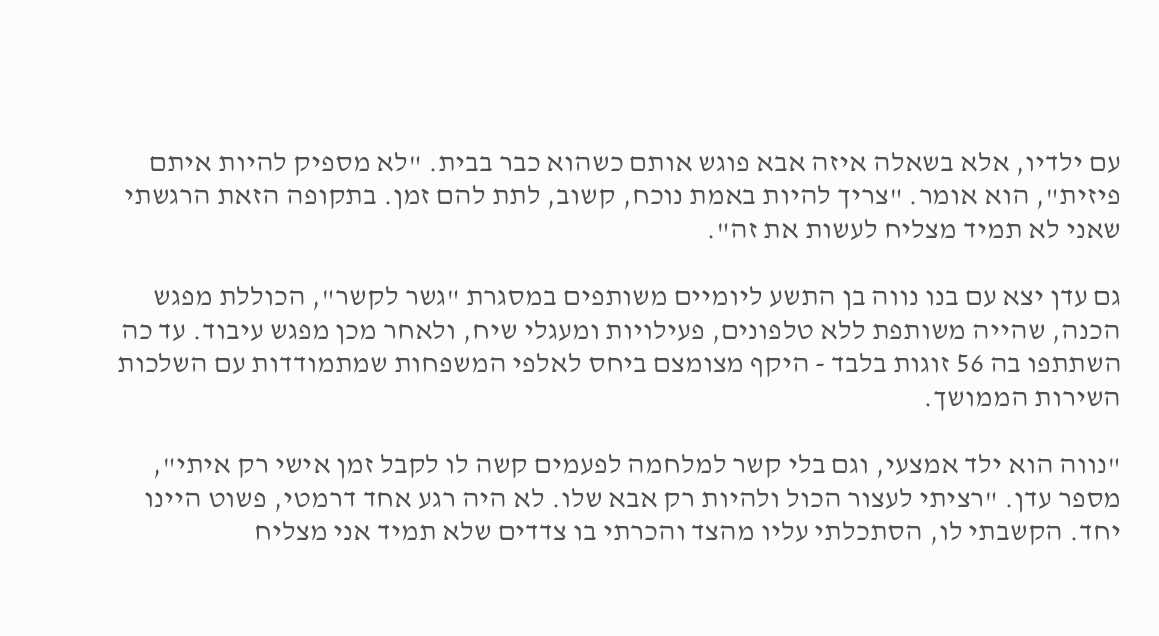עם ילדיו, אלא בשאלה איזה אבא פוגש אותם כשהוא כבר בבית. "לא מספיק להיות איתם פיזית", הוא אומר. "צריך להיות באמת נוכח, קשוב, לתת להם זמן. בתקופה הזאת הרגשתי שאני לא תמיד מצליח לעשות את זה".

גם עדן יצא עם בנו נווה בן התשע ליומיים משותפים במסגרת "גשר לקשר", הכוללת מפגש הכנה, שהייה משותפת ללא טלפונים, פעילויות ומעגלי שיח, ולאחר מכן מפגש עיבוד. עד כה השתתפו בה 56 זוגות בלבד - היקף מצומצם ביחס לאלפי המשפחות שמתמודדות עם השלכות השירות הממושך.

"נווה הוא ילד אמצעי, וגם בלי קשר למלחמה לפעמים קשה לו לקבל זמן אישי רק איתי", מספר עדן. "רציתי לעצור הכול ולהיות רק אבא שלו. לא היה רגע אחד דרמטי, פשוט היינו יחד. הקשבתי לו, הסתכלתי עליו מהצד והכרתי בו צדדים שלא תמיד אני מצליח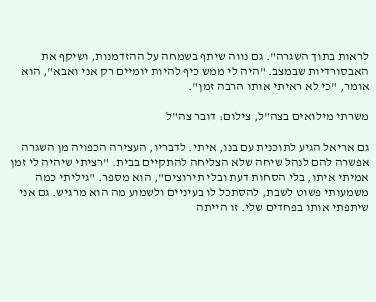לראות בתוך השגרה". גם נווה שיתף בשמחה על ההזדמנות, ושיקף את האבסורדיות שבמצב. "היה לי ממש כיף להיות יומיים רק אני ואבא", הוא אומר, "כי לא ראיתי אותו הרבה זמן".

משרתי מילואים בצה"ל, צילום: דובר צה"ל

גם אריאל הגיע לתוכנית עם בנו, איתי. לדבריו, העצירה הכפויה מן השגרה אפשרה להם לנהל שיחה שלא הצליחה להתקיים בבית. "רציתי שיהיה לי זמן אמיתי איתו, בלי הסחות דעת ובלי תירוצים", הוא מספר. "גיליתי כמה משמעותי פשוט לשבת, להסתכל לו בעיניים ולשמוע מה הוא מרגיש. גם אני שיתפתי אותו בפחדים שלי. זו הייתה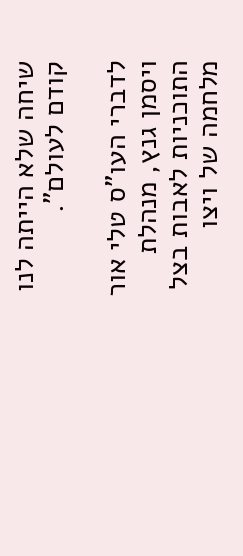שיחה שלא הייתה לנו קודם לעולם".

לדברי העו"ס טלי אור ויסמן גנץ, מנהלת התוכניות לאבות בצל מלחמה של ויצו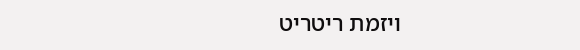ויזמת ריטריט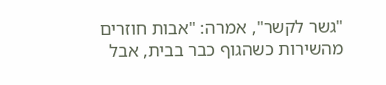"גשר לקשר", אמרה: "אבות חוזרים מהשירות כשהגוף כבר בבית, אבל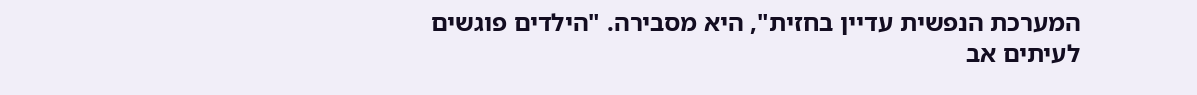המערכת הנפשית עדיין בחזית", היא מסבירה. "הילדים פוגשים לעיתים אב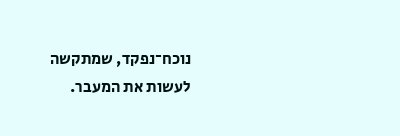נוכח־נפקד, שמתקשה לעשות את המעבר.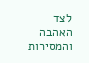לצד האהבה והמסירות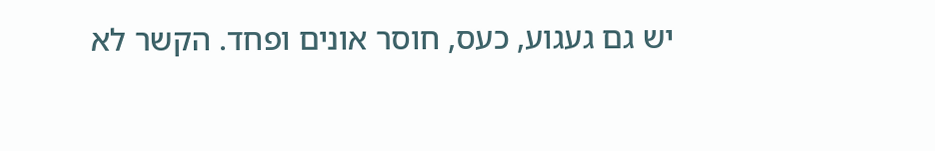יש גם געגוע, כעס, חוסר אונים ופחד. הקשר לא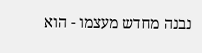נבנה מחדש מעצמו - הוא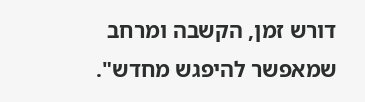דורש זמן, הקשבה ומרחב שמאפשר להיפגש מחדש".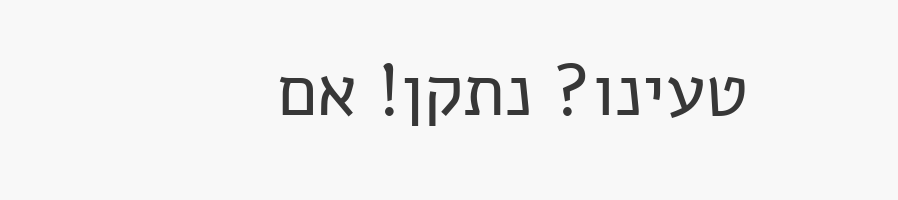טעינו? נתקן! אם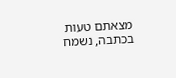מצאתם טעות בכתבה, נשמח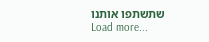שתשתפו אותנו
Load more...